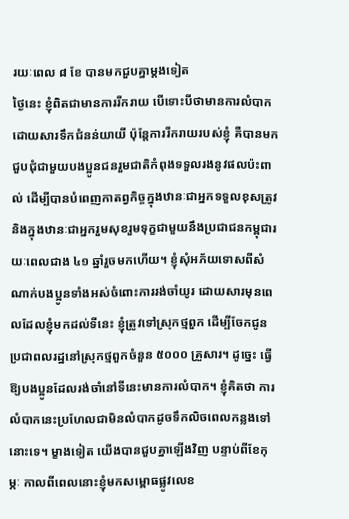រយៈពេល ៨ ខែ បានមកជួបគ្នាម្ដងទៀត
ថ្ងៃនេះ ខ្ញុំពិតជាមានការរីករាយ បើទោះបីថាមានការលំបាកដោយសារទឹកជំនន់យាយី ប៉ុន្តែការរីករាយរបស់ខ្ញុំ គឺបានមកជួបជុំជាមួយបងប្អូនជនរួមជាតិកំពុងទទួលរងនូវផលប៉ះពាល់ ដើម្បីបានបំពេញកាតព្វកិច្ចក្នុងឋានៈជាអ្នកទទួលខុសត្រូវ និងក្នុងឋានៈជាអ្នករួមសុខរួមទុក្ខជាមួយនឹងប្រជាជនកម្ពុជារយៈពេលជាង ៤១ ឆ្នាំរួចមកហើយ។ ខ្ញុំសុំអភ័យទោសពីសំណាក់បងប្អូនទាំងអស់ចំពោះការរង់ចាំយូរ ដោយសារមុនពេលដែលខ្ញុំមកដល់ទីនេះ ខ្ញុំត្រូវទៅស្រុកថ្មពួក ដើម្បីចែកជូនប្រជាពលរដ្ឋនៅស្រុកថ្មពួកចំនួន ៥០០០ គ្រួសារ។ ដូច្នេះ ធ្វើឱ្យបងប្អូនដែលរង់ចាំនៅទីនេះមានការលំបាក។ ខ្ញុំគិតថា ការលំបាកនេះប្រហែលជាមិនលំបាកដូចទឹកលិចពេលកន្លងទៅនោះទេ។ ម្ខាងទៀត យើងបានជួបគ្នាឡើងវិញ បន្ទាប់ពីខែកុម្ភៈ កាលពីពេលនោះខ្ញុំមកសម្ពោធផ្លូវលេខ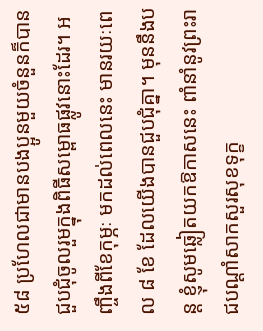៥៨ ប្រហែលជាមានបងប្អូនមួយចំនួនក៏បានជួបជុំចូលរួមក្នុងពិធីសម្ពោធផ្លូវនោះដែរ។ អញ្ចឹងពីខែកុម្ភៈ មកដល់ពេលនេះ មានរយៈពេល ៨ ខែ ដែលយើងបានជួបជុំគ្នា។ មុននឹងបន្ត ខ្ញុំសូមឆ្លៀតយកឱកាសនេះ ពាំនាំនូវព្រះរាជបណ្ដាំសាកសួរសុខទុក្ខ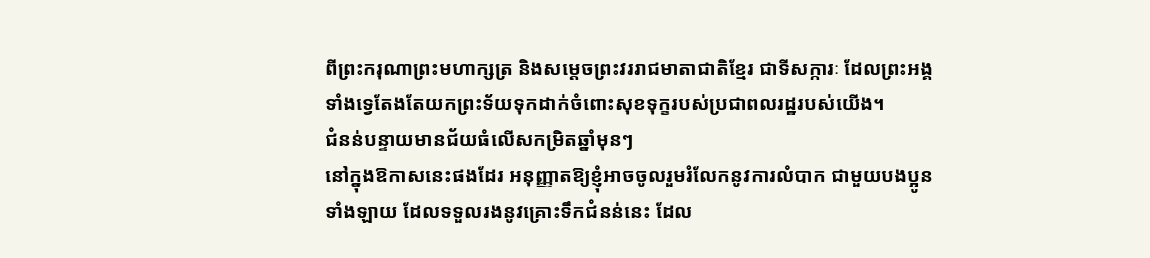ពីព្រះករុណាព្រះមហាក្សត្រ និងសម្ដេចព្រះវររាជមាតាជាតិខ្មែរ ជាទីសក្ការៈ ដែលព្រះអង្គទាំងទ្វេតែងតែយកព្រះទ័យទុកដាក់ចំពោះសុខទុក្ខរបស់ប្រជាពលរដ្ឋរបស់យើង។
ជំនន់បន្ទាយមានជ័យធំលើសកម្រិតឆ្នាំមុនៗ
នៅក្នុងឱកាសនេះផងដែរ អនុញ្ញាតឱ្យខ្ញុំអាចចូលរួមរំលែកនូវការលំបាក ជាមួយបងប្អូនទាំងឡាយ ដែលទទួលរងនូវគ្រោះទឹកជំនន់នេះ ដែល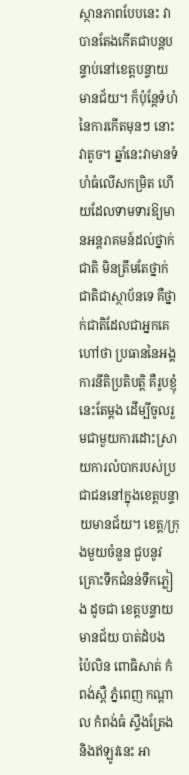ស្ថានភាពបែបនេះ វាបានតែងកើតជាបន្តបន្ទាប់នៅខេត្តបន្ទាយមានជ័យ។ ក៏ប៉ុន្តែទំហំនៃការកើតមុនៗ នោះវាតូច។ ឆ្នាំនេះវាមានទំហំធំលើសកម្រិត ហើយដែលទាមទារឱ្យមានអន្តរាគមន៍ដល់ថ្នាក់ជាតិ មិនត្រឹមតែថ្នាក់ជាតិជាស្ថាប័នទេ គឺថ្នាក់ជាតិដែលជាអ្នកគេហៅថា ប្រធាននៃអង្គការនីតិប្រតិបត្តិ គឺរូបខ្ញុំនេះតែម្ដង ដើម្បីចូលរួមជាមួយការដោះស្រាយការលំបាករបស់ប្រជាជននៅក្នុងខេត្តបន្ទាយមានជ័យ។ ខេត្ត/ក្រុងមួយចំនួន ជួបនូវគ្រោះទឹកជំនន់ទឹកភ្លៀង ដូចជា ខេត្តបន្ទាយមានជ័យ បាត់ដំបង ប៉ៃលិន ពោធិសាត់ កំពង់ស្ពឺ ភ្នំពេញ កណ្ដាល កំពង់ធំ ស្ទឹងត្រែង និងឥឡូវនេះ អា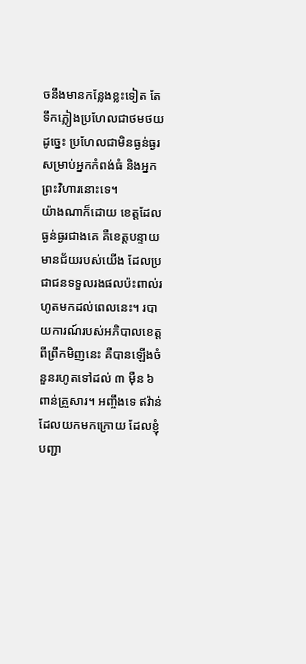ចនឹងមានកន្លែងខ្លះទៀត តែទឹកភ្លៀងប្រហែលជាថមថយ ដូច្នេះ ប្រហែលជាមិនធ្ងន់ធ្ងរសម្រាប់អ្នកកំពង់ធំ និងអ្នកព្រះវិហារនោះទេ។
យ៉ាងណាក៏ដោយ ខេត្តដែលធ្ងន់ធ្ងរជាងគេ គឺខេត្តបន្ទាយមានជ័យរបស់យើង ដែលប្រជាជនទទួលរងផលប៉ះពាល់រហូតមកដល់ពេលនេះ។ របាយការណ៍របស់អភិបាលខេត្តពីព្រឹកមិញនេះ គឺបានឡើងចំនួនរហូតទៅដល់ ៣ ម៉ឺន ៦ ពាន់គ្រួសារ។ អញ្ចឹងទេ ឥវ៉ាន់ដែលយកមកក្រោយ ដែលខ្ញុំបញ្ជា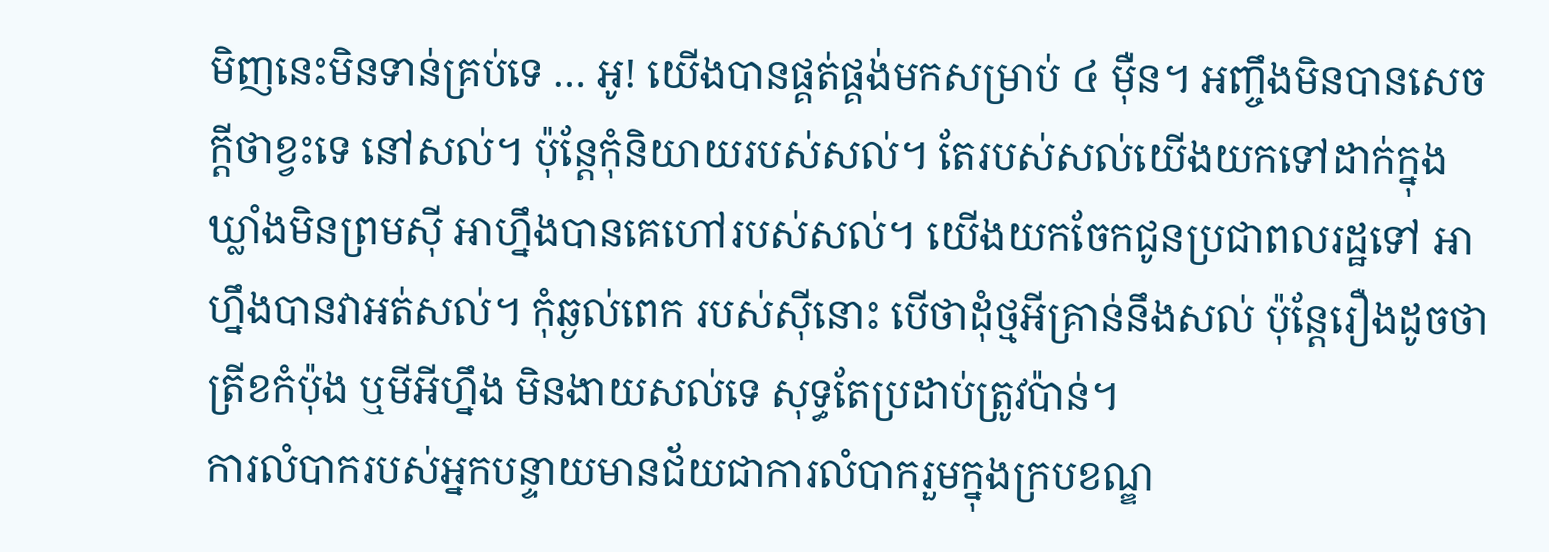មិញនេះមិនទាន់គ្រប់ទេ … អូ! យើងបានផ្គត់ផ្គង់មកសម្រាប់ ៤ ម៉ឺន។ អញ្ចឹងមិនបានសេចក្ដីថាខ្វះទេ នៅសល់។ ប៉ុន្តែកុំនិយាយរបស់សល់។ តែរបស់សល់យើងយកទៅដាក់ក្នុងឃ្លាំងមិនព្រមស៊ី អាហ្នឹងបានគេហៅរបស់សល់។ យើងយកចែកជូនប្រជាពលរដ្ឋទៅ អាហ្នឹងបានវាអត់សល់។ កុំឆ្ងល់ពេក របស់ស៊ីនោះ បើថាដុំថ្មអីគ្រាន់នឹងសល់ ប៉ុន្តែរឿងដូចថា ត្រីខកំប៉ុង ឬមីអីហ្នឹង មិនងាយសល់ទេ សុទ្ធតែប្រដាប់ត្រូវប៉ាន់។
ការលំបាករបស់អ្នកបន្ទាយមានជ័យជាការលំបាករួមក្នុងក្របខណ្ឌ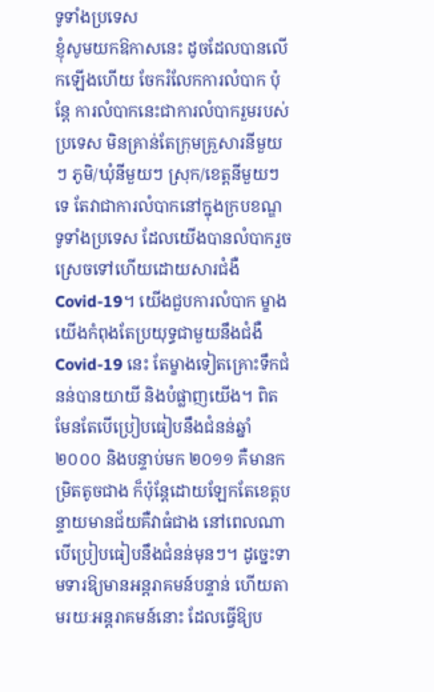ទូទាំងប្រទេស
ខ្ញុំសូមយកឱកាសនេះ ដូចដែលបានលើកឡើងហើយ ចែករំលែកការលំបាក ប៉ុន្តែ ការលំបាកនេះជាការលំបាករួមរបស់ប្រទេស មិនគ្រាន់តែក្រុមគ្រួសារនីមួយៗ ភូមិ/ឃុំនីមួយៗ ស្រុក/ខេត្តនីមួយៗទេ តែវាជាការលំបាកនៅក្នុងក្របខណ្ឌទូទាំងប្រទេស ដែលយើងបានលំបាករួចស្រេចទៅហើយដោយសារជំងឺCovid-19។ យើងជួបការលំបាក ម្ខាងយើងកំពុងតែប្រយុទ្ធជាមួយនឹងជំងឺ Covid-19 នេះ តែម្ខាងទៀតគ្រោះទឹកជំនន់បានយាយី និងបំផ្លាញយើង។ ពិតមែនតែបើប្រៀបធៀបនឹងជំនន់ឆ្នាំ ២០០០ និងបន្ទាប់មក ២០១១ គឺមានកម្រិតតូចជាង ក៏ប៉ុន្តែដោយឡែកតែខេត្តបន្ទាយមានជ័យគឺវាធំជាង នៅពេលណាបើប្រៀបធៀបនឹងជំនន់មុនៗ។ ដូច្នេះទាមទារឱ្យមានអន្តរាគមន៍បន្ទាន់ ហើយតាមរយៈអន្តរាគមន៍នោះ ដែលធ្វើឱ្យប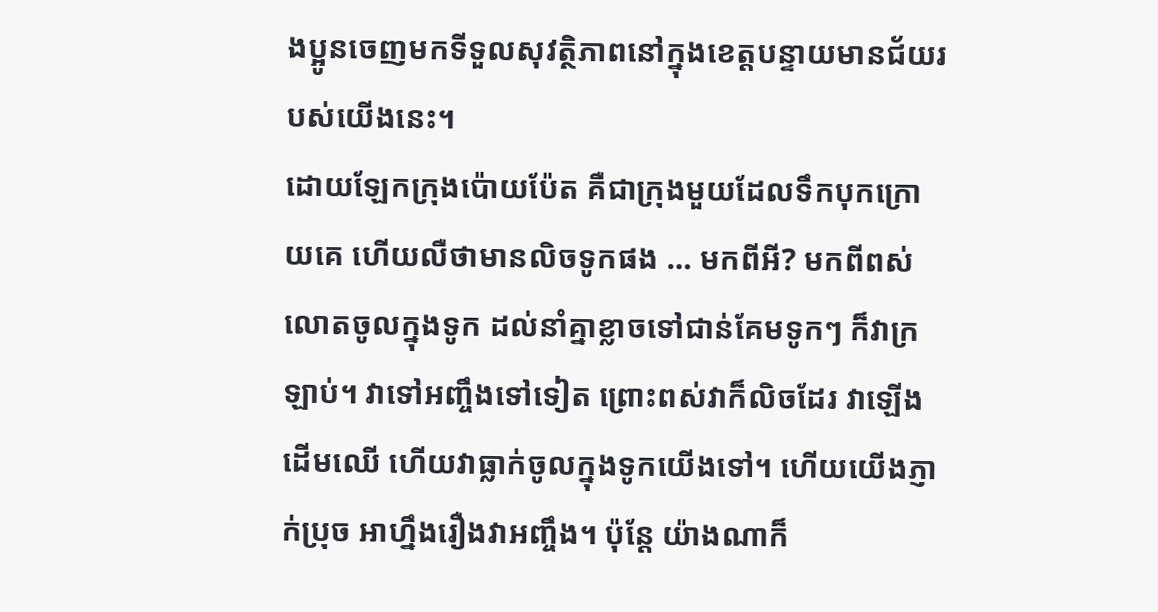ងប្អូនចេញមកទីទួលសុវត្ថិភាពនៅក្នុងខេត្តបន្ទាយមានជ័យរបស់យើងនេះ។
ដោយឡែកក្រុងប៉ោយប៉ែត គឺជាក្រុងមួយដែលទឹកបុកក្រោយគេ ហើយលឺថាមានលិចទូកផង … មកពីអី? មកពីពស់លោតចូលក្នុងទូក ដល់នាំគ្នាខ្លាចទៅជាន់គែមទូកៗ ក៏វាក្រឡាប់។ វាទៅអញ្ចឹងទៅទៀត ព្រោះពស់វាក៏លិចដែរ វាឡើងដើមឈើ ហើយវាធ្លាក់ចូលក្នុងទូកយើងទៅ។ ហើយយើងភ្ញាក់ប្រុច អាហ្នឹងរឿងវាអញ្ចឹង។ ប៉ុន្តែ យ៉ាងណាក៏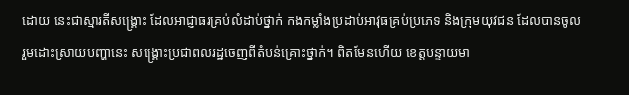ដោយ នេះជាស្មារតីសង្គ្រោះ ដែលអាជ្ញាធរគ្រប់លំដាប់ថ្នាក់ កងកម្លាំងប្រដាប់អាវុធគ្រប់ប្រភេទ និងក្រុមយុវជន ដែលបានចូលរួមដោះស្រាយបញ្ហានេះ សង្គ្រោះប្រជាពលរដ្ឋចេញពីតំបន់គ្រោះថ្នាក់។ ពិតមែនហើយ ខេត្តបន្ទាយមា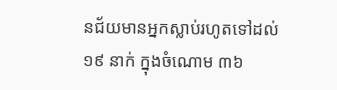នជ័យមានអ្នកស្លាប់រហូតទៅដល់ ១៩ នាក់ ក្នុងចំណោម ៣៦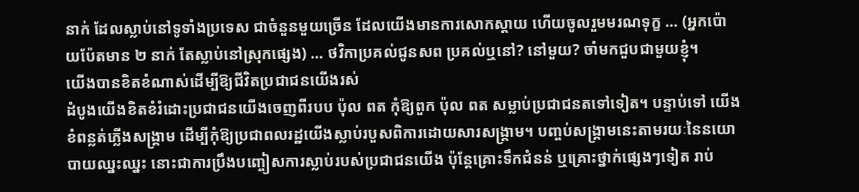នាក់ ដែលស្លាប់នៅទូទាំងប្រទេស ជាចំនួនមួយច្រើន ដែលយើងមានការសោកស្ដាយ ហើយចូលរួមមរណទុក្ខ … (អ្នកប៉ោយប៉ែតមាន ២ នាក់ តែស្លាប់នៅស្រុកផ្សេង) … ថវិកាប្រគល់ជូនសព ប្រគល់ឬនៅ? នៅមួយ? ចាំមកជួបជាមួយខ្ញុំ។
យើងបានខិតខំណាស់ដើម្បីឱ្យជីវិតប្រជាជនយើងរស់
ដំបូងយើងខិតខំរំដោះប្រជាជនយើងចេញពីរបប ប៉ុល ពត កុំឱ្យពួក ប៉ុល ពត សម្លាប់ប្រជាជនតទៅទៀត។ បន្ទាប់ទៅ យើងខំពន្លត់ភ្លើងសង្គ្រាម ដើម្បីកុំឱ្យប្រជាពលរដ្ឋយើងស្លាប់របួសពិការដោយសារសង្គ្រាម។ បញ្ចប់សង្គ្រាមនេះតាមរយៈនៃនយោបាយឈ្នះឈ្នះ នោះជាការប្រឹងបញ្ចៀសការស្លាប់របស់ប្រជាជនយើង ប៉ុន្តែគ្រោះទឹកជំនន់ ឬគ្រោះថ្នាក់ផ្សេងៗទៀត រាប់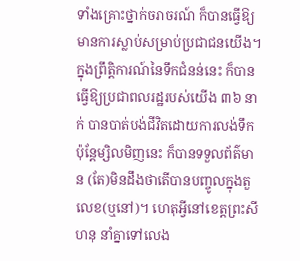ទាំងគ្រោះថ្នាក់ចរាចរណ៍ ក៏បានធ្វើឱ្យមានការស្លាប់សម្រាប់ប្រជាជនយើង។ ក្នុងព្រឹត្តិការណ៍នៃទឹកជំនន់នេះ ក៏បានធ្វើឱ្យប្រជាពលរដ្ឋរបស់យើង ៣៦ នាក់ បានបាត់បង់ជីវិតដោយការលង់ទឹក ប៉ុន្តែម្សិលមិញនេះ ក៏បានទទួលព័ត៌មាន (តែ)មិនដឹងថាតើបានបញ្ចូលក្នុងតួលេខ(ឬនៅ)។ ហេតុអ្វីនៅខេត្តព្រះសីហនុ នាំគ្នាទៅលេង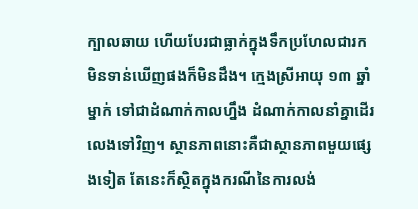ក្បាលឆាយ ហើយបែរជាធ្លាក់ក្នុងទឹកប្រហែលជារកមិនទាន់ឃើញផងក៏មិនដឹង។ ក្មេងស្រីអាយុ ១៣ ឆ្នាំម្នាក់ ទៅជាដំណាក់កាលហ្នឹង ដំណាក់កាលនាំគ្នាដើរលេងទៅវិញ។ ស្ថានភាពនោះគឺជាស្ថានភាពមួយផ្សេងទៀត តែនេះក៏ស្ថិតក្នុងករណីនៃការលង់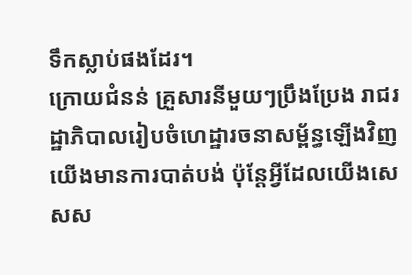ទឹកស្លាប់ផងដែរ។
ក្រោយជំនន់ គ្រួសារនីមួយៗប្រឹងប្រែង រាជរដ្ឋាភិបាលរៀបចំហេដ្ឋារចនាសម្ព័ន្ធឡើងវិញ
យើងមានការបាត់បង់ ប៉ុន្តែអ្វីដែលយើងសេសស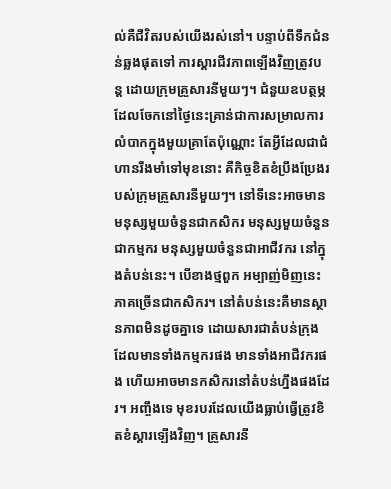ល់គឺជីវិតរបស់យើងរស់នៅ។ បន្ទាប់ពីទឹកជំនន់ឆ្លងផុតទៅ ការស្តារជីវភាពឡើងវិញត្រូវបន្ត ដោយក្រុមគ្រួសារនីមួយៗ។ ជំនួយឧបត្ថម្ភដែលចែកនៅថ្ងៃនេះគ្រាន់ជាការសម្រាលការលំបាកក្នុងមួយគ្រាតែប៉ុណ្ណោះ តែអ្វីដែលជាជំហានរឹងមាំទៅមុខនោះ គឺកិច្ចខិតខំប្រឹងប្រែងរបស់ក្រុមគ្រួសារនីមួយៗ។ នៅទីនេះអាចមានមនុស្សមួយចំនួនជាកសិករ មនុស្សមួយចំនួនជាកម្មករ មនុស្សមួយចំនួនជាអាជីវករ នៅក្នុងតំបន់នេះ។ បើខាងថ្មពួក អម្បាញ់មិញនេះភាគច្រើនជាកសិករ។ នៅតំបន់នេះគឺមានស្ថានភាពមិនដូចគ្នាទេ ដោយសារជាតំបន់ក្រុង ដែលមានទាំងកម្មករផង មានទាំងអាជីវករផង ហើយអាចមានកសិករនៅតំបន់ហ្នឹងផងដែរ។ អញ្ចឹងទេ មុខរបរដែលយើងធ្លាប់ធ្វើត្រូវខិតខំស្តារឡើងវិញ។ គ្រួសារនី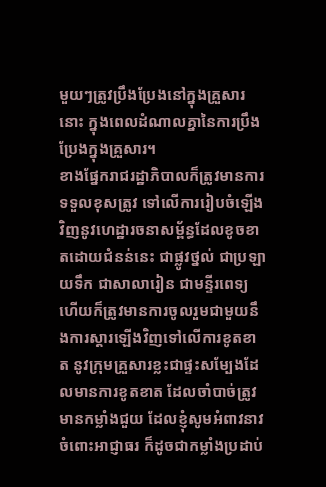មួយៗត្រូវប្រឹងប្រែងនៅក្នុងគ្រួសារនោះ ក្នុងពេលដំណាលគ្នានៃការប្រឹងប្រែងក្នុងគ្រួសារ។
ខាងផ្នែករាជរដ្ឋាភិបាលក៏ត្រូវមានការទទួលខុសត្រូវ ទៅលើការរៀបចំឡើងវិញនូវហេដ្ឋារចនាសម្ព័ន្ធដែលខូចខាតដោយជំនន់នេះ ជាផ្លូវថ្នល់ ជាប្រឡាយទឹក ជាសាលារៀន ជាមន្ទីរពេទ្យ ហើយក៏ត្រូវមានការចូលរួមជាមួយនឹងការស្តារឡើងវិញទៅលើការខូតខាត នូវក្រុមគ្រួសារខ្លះជាផ្ទះសម្បែងដែលមានការខូតខាត ដែលចាំបាច់ត្រូវមានកម្លាំងជួយ ដែលខ្ញុំសូមអំពាវនាវចំពោះអាជ្ញាធរ ក៏ដូចជាកម្លាំងប្រដាប់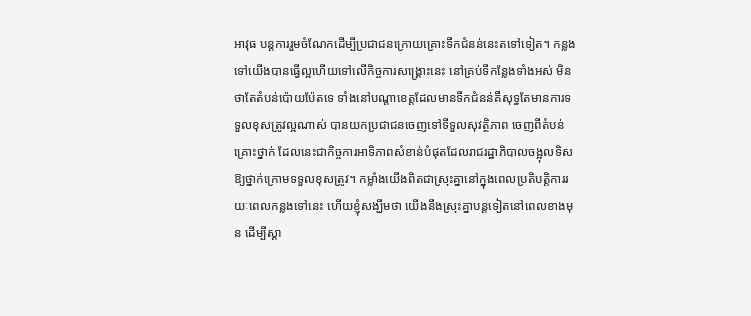អាវុធ បន្តការរួមចំណែកដើម្បីប្រជាជនក្រោយគ្រោះទឹកជំនន់នេះតទៅទៀត។ កន្លងទៅយើងបានធ្វើល្អហើយទៅលើកិច្ចការសង្គ្រោះនេះ នៅគ្រប់ទីកន្លែងទាំងអស់ មិនថាតែតំបន់ប៉ោយប៉ែតទេ ទាំងនៅបណ្តាខេត្តដែលមានទឹកជំនន់គឺសុទ្ធតែមានការទទួលខុសត្រូវល្អណាស់ បានយកប្រជាជនចេញទៅទីទួលសុវត្ថិភាព ចេញពីតំបន់គ្រោះថ្នាក់ ដែលនេះជាកិច្ចការអាទិភាពសំខាន់បំផុតដែលរាជរដ្ឋាភិបាលចង្អុលទិសឱ្យថ្នាក់ក្រោមទទួលខុសត្រូវ។ កម្លាំងយើងពិតជាស្រុះគ្នានៅក្នុងពេលប្រតិបត្តិការរយៈពេលកន្លងទៅនេះ ហើយខ្ញុំសង្ឃឹមថា យើងនឹងស្រុះគ្នាបន្តទៀតនៅពេលខាងមុន ដើម្បីស្តា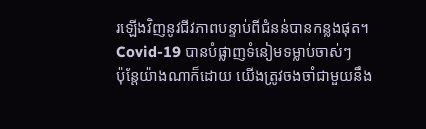រឡើងវិញនូវជីវភាពបន្ទាប់ពីជំនន់បានកន្លងផុត។
Covid-19 បានបំផ្លាញទំនៀមទម្លាប់ចាស់ៗ
ប៉ុន្តែយ៉ាងណាក៏ដោយ យើងត្រូវចងចាំជាមួយនឹង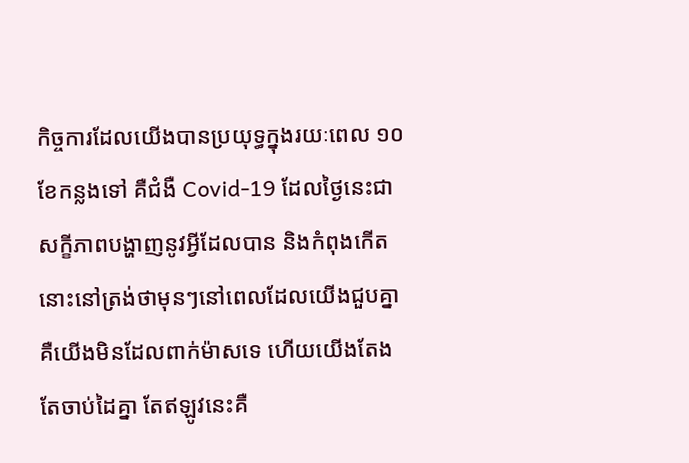កិច្ចការដែលយើងបានប្រយុទ្ធក្នុងរយៈពេល ១០ ខែកន្លងទៅ គឺជំងឺ Covid-19 ដែលថ្ងៃនេះជាសក្ខីភាពបង្ហាញនូវអ្វីដែលបាន និងកំពុងកើត នោះនៅត្រង់ថាមុនៗនៅពេលដែលយើងជួបគ្នា គឺយើងមិនដែលពាក់ម៉ាសទេ ហើយយើងតែងតែចាប់ដៃគ្នា តែឥឡូវនេះគឺ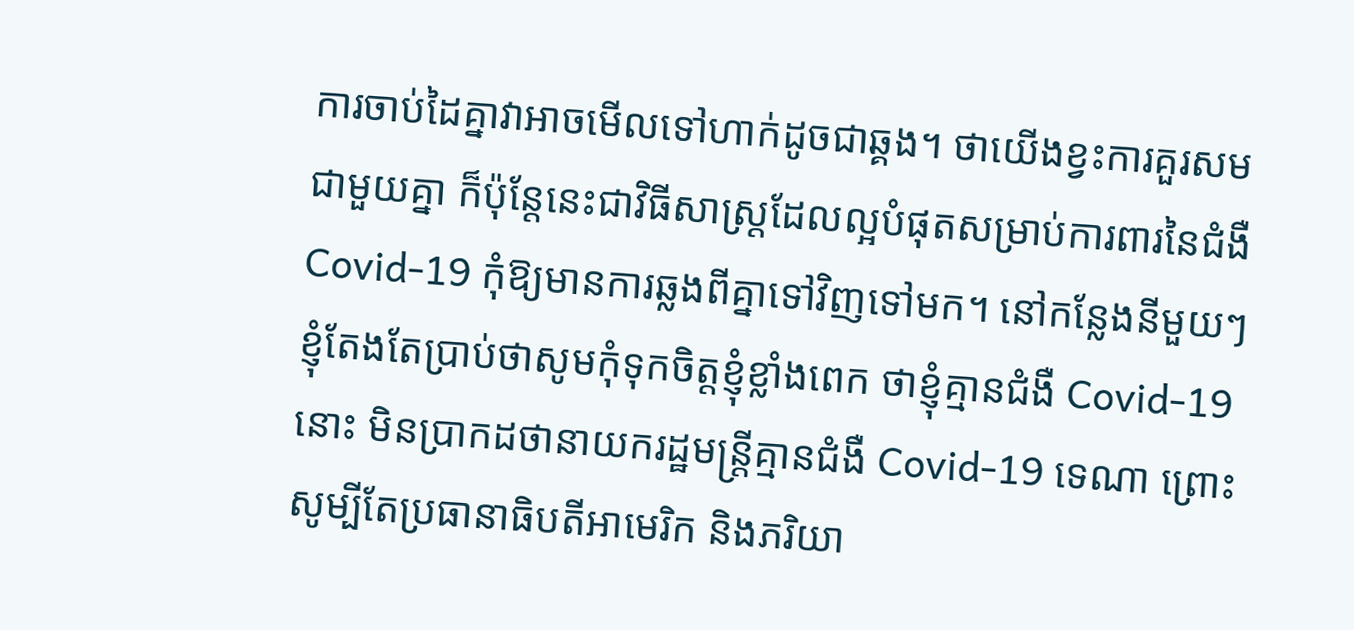ការចាប់ដៃគ្នាវាអាចមើលទៅហាក់ដូចជាឆ្គង។ ថាយើងខ្វះការគួរសមជាមួយគ្នា ក៏ប៉ុន្តែនេះជាវិធីសាស្រ្តដែលល្អបំផុតសម្រាប់ការពារនៃជំងឺ Covid-19 កុំឱ្យមានការឆ្លងពីគ្នាទៅវិញទៅមក។ នៅកន្លែងនីមួយៗ ខ្ញុំតែងតែប្រាប់ថាសូមកុំទុកចិត្តខ្ញុំខ្លាំងពេក ថាខ្ញុំគ្មានជំងឺ Covid-19 នោះ មិនប្រាកដថានាយករដ្ឋមន្ត្រីគ្មានជំងឺ Covid-19 ទេណា ព្រោះសូម្បីតែប្រធានាធិបតីអាមេរិក និងភរិយា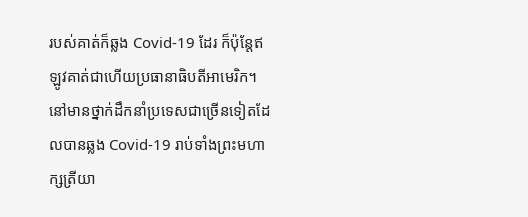របស់គាត់ក៏ឆ្លង Covid-19 ដែរ ក៏ប៉ុន្តែឥឡូវគាត់ជាហើយប្រធានាធិបតីអាមេរិក។ នៅមានថ្នាក់ដឹកនាំប្រទេសជាច្រើនទៀតដែលបានឆ្លង Covid-19 រាប់ទាំងព្រះមហាក្សត្រីយា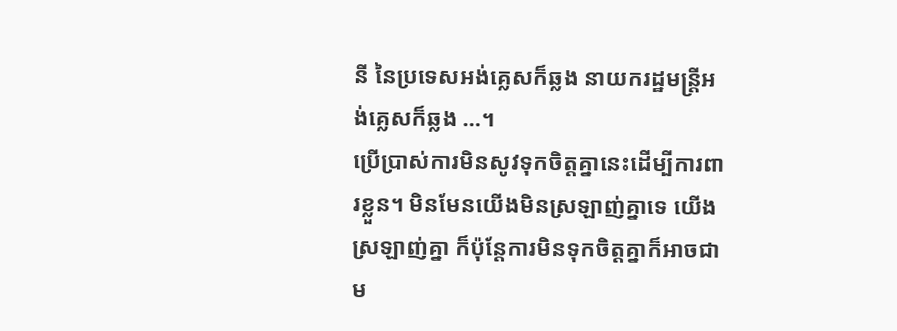នី នៃប្រទេសអង់គ្លេសក៏ឆ្លង នាយករដ្ឋមន្ត្រីអង់គ្លេសក៏ឆ្លង …។
ប្រើប្រាស់ការមិនសូវទុកចិត្តគ្នានេះដើម្បីការពារខ្លួន។ មិនមែនយើងមិនស្រឡាញ់គ្នាទេ យើងស្រឡាញ់គ្នា ក៏ប៉ុន្តែការមិនទុកចិត្តគ្នាក៏អាចជាម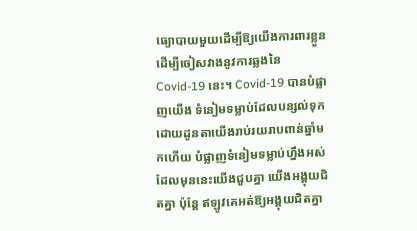ធ្យោបាយមួយដើម្បីឱ្យយើងការពារខ្លួន ដើម្បីចៀសវាងនូវការឆ្លងនៃ Covid-19 នេះ។ Covid-19 បានបំផ្លាញយើង ទំនៀមទម្លាប់ដែលបន្សល់ទុកដោយដូនតាយើងរាប់រយរាបពាន់ឆ្នាំមកហើយ បំផ្លាញទំនៀមទម្លាប់ហ្នឹងអស់ ដែលមុននេះយើងជួបគ្នា យើងអង្គុយជិតគ្នា ប៉ុន្តែ ឥឡូវគេអត់ឱ្យអង្គុយជិតគ្នា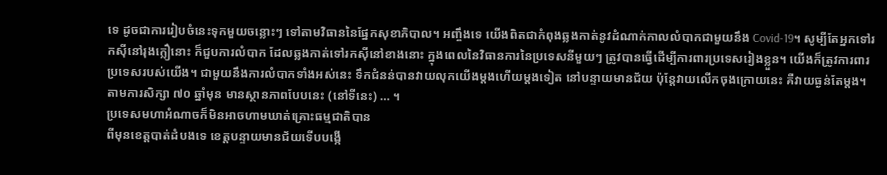ទេ ដូចជាការរៀបចំនេះទុកមួយចន្លោះៗ ទៅតាមវិធាននៃផ្នែកសុខាភិបាល។ អញ្ចឹងទេ យើងពិតជាកំពុងឆ្លងកាត់នូវដំណាក់កាលលំបាកជាមួយនឹង Covid-19។ សូម្បីតែអ្នកទៅរកស៊ីនៅរុងក្លឿនោះ ក៏ជួបការលំបាក ដែលឆ្លងកាត់ទៅរកស៊ីនៅខាងនោះ ក្នុងពេលនៃវិធានការនៃប្រទេសនីមួយៗ ត្រូវបានធ្វើដើម្បីការពារប្រទេសរៀងខ្លួន។ យើងក៏ត្រូវការពារប្រទេសរបស់យើង។ ជាមួយនឹងការលំបាកទាំងអស់នេះ ទឹកជំនន់បានវាយលុកយើងម្តងហើយម្តងទៀត នៅបន្ទាយមានជ័យ ប៉ុន្តែវាយលើកចុងក្រោយនេះ គឺវាយធ្ងន់តែម្តង។ តាមការសិក្សា ៧០ ឆ្នាំមុន មានស្ថានភាពបែបនេះ (នៅទីនេះ) … ។
ប្រទេសមហាអំណាចក៏មិនអាចហាមឃាត់គ្រោះធម្មជាតិបាន
ពីមុនខេត្តបាត់ដំបងទេ ខេត្តបន្ទាយមានជ័យទើបបង្កើ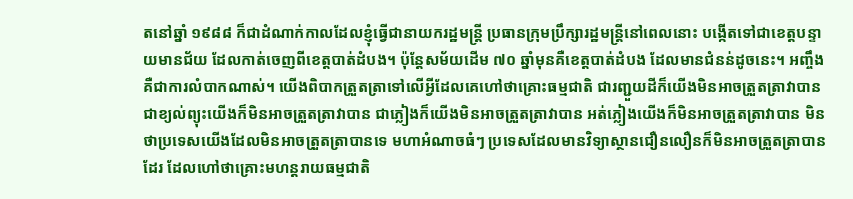តនៅឆ្នាំ ១៩៨៨ ក៏ជាដំណាក់កាលដែលខ្ញុំធ្វើជានាយករដ្ឋមន្ត្រី ប្រធានក្រុមប្រឹក្សារដ្ឋមន្ត្រីនៅពេលនោះ បង្កើតទៅជាខេត្តបន្ទាយមានជ័យ ដែលកាត់ចេញពីខេត្តបាត់ដំបង។ ប៉ុន្តែសម័យដើម ៧០ ឆ្នាំមុនគឺខេត្តបាត់ដំបង ដែលមានជំនន់ដូចនេះ។ អញ្ចឹងគឺជាការលំបាកណាស់។ យើងពិបាកត្រួតត្រាទៅលើអ្វីដែលគេហៅថាគ្រោះធម្មជាតិ ជារញ្ជួយដីក៏យើងមិនអាចត្រួតត្រាវាបាន ជាខ្យល់ព្យុះយើងក៏មិនអាចត្រួតត្រាវាបាន ជាភ្លៀងក៏យើងមិនអាចត្រួតត្រាវាបាន អត់ភ្លៀងយើងក៏មិនអាចត្រួតត្រាវាបាន មិនថាប្រទេសយើងដែលមិនអាចត្រួតត្រាបានទេ មហាអំណាចធំៗ ប្រទេសដែលមានវិទ្យាស្ថានជឿនលឿនក៏មិនអាចត្រួតត្រាបានដែរ ដែលហៅថាគ្រោះមហន្តរាយធម្មជាតិ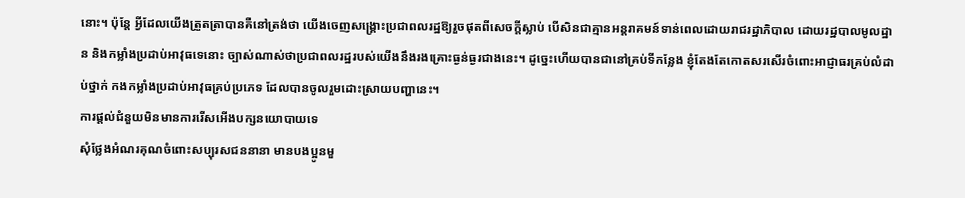នោះ។ ប៉ុន្តែ អ្វីដែលយើងត្រួតត្រាបានគឺនៅត្រង់ថា យើងចេញសង្គ្រោះប្រជាពលរដ្ឋឱ្យរួចផុតពីសេចក្តីស្លាប់ បើសិនជាគ្មានអន្តរាគមន៍ទាន់ពេលដោយរាជរដ្ឋាភិបាល ដោយរដ្ឋបាលមូលដ្ឋាន និងកម្លាំងប្រដាប់អាវុធទេនោះ ច្បាស់ណាស់ថាប្រជាពលរដ្ឋរបស់យើងនឹងរងគ្រោះធ្ងន់ធ្ងរជាងនេះ។ ដូច្នេះហើយបានជានៅគ្រប់ទីកន្លែង ខ្ញុំតែងតែកោតសរសើរចំពោះអាជ្ញាធរគ្រប់លំដាប់ថ្នាក់ កងកម្លាំងប្រដាប់អាវុធគ្រប់ប្រភេទ ដែលបានចូលរួមដោះស្រាយបញ្ហានេះ។
ការផ្តល់ជំនួយមិនមានការរើសអើងបក្សនយោបាយទេ
សុំថ្លែងអំណរគុណចំពោះសប្បុរសជននានា មានបងប្អូនមួ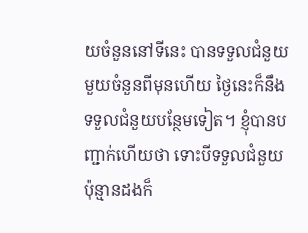យចំនួននៅទីនេះ បានទទួលជំនួយមួយចំនួនពីមុនហើយ ថ្ងៃនេះក៏នឹងទទួលជំនួយបន្ថែមទៀត។ ខ្ញុំបានបញ្ជាក់ហើយថា ទោះបីទទួលជំនួយប៉ុន្មានដងក៏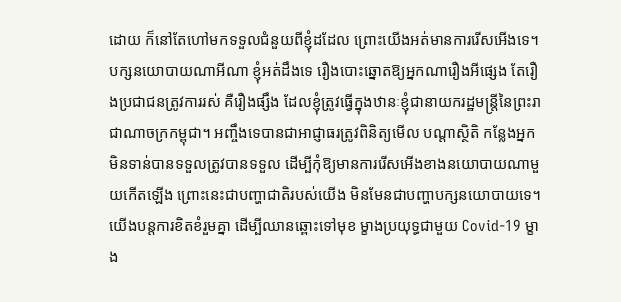ដោយ ក៏នៅតែហៅមកទទួលជំនួយពីខ្ញុំដដែល ព្រោះយើងអត់មានការរើសអើងទេ។ បក្សនយោបាយណាអីណា ខ្ញុំអត់ដឹងទេ រឿងបោះឆ្នោតឱ្យអ្នកណារឿងអីផ្សេង តែរឿងប្រជាជនត្រូវការរស់ គឺរឿងផ្សឹង ដែលខ្ញុំត្រូវធ្វើក្នុងឋានៈខ្ញុំជានាយករដ្ឋមន្ត្រីនៃព្រះរាជាណាចក្រកម្ពុជា។ អញ្ចឹងទេបានជាអាជ្ញាធរត្រូវពិនិត្យមើល បណ្តាស្ថិតិ កន្លែងអ្នកមិនទាន់បានទទួលត្រូវបានទទួល ដើម្បីកុំឱ្យមានការរើសអើងខាងនយោបាយណាមួយកើតឡើង ព្រោះនេះជាបញ្ហាជាតិរបស់យើង មិនមែនជាបញ្ហាបក្សនយោបាយទេ។ យើងបន្តការខិតខំរួមគ្នា ដើម្បីឈានឆ្ពោះទៅមុខ ម្ខាងប្រយុទ្ធជាមួយ Covid-19 ម្ខាង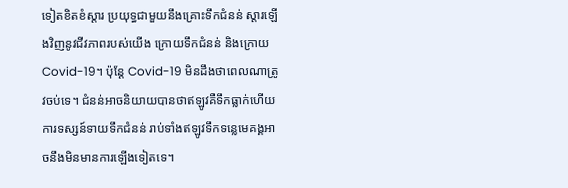ទៀតខិតខំស្តារ ប្រយុទ្ធជាមួយនឹងគ្រោះទឹកជំនន់ ស្តារឡើងវិញនូវជីវភាពរបស់យើង ក្រោយទឹកជំនន់ និងក្រោយ Covid-19។ ប៉ុន្តែ Covid-19 មិនដឹងថាពេលណាត្រូវចប់ទេ។ ជំនន់អាចនិយាយបានថាឥឡូវគឺទឹកធ្លាក់ហើយ ការទស្សន៍ទាយទឹកជំនន់ រាប់ទាំងឥឡូវទឹកទន្លេមេគង្គអាចនឹងមិនមានការឡើងទៀតទេ។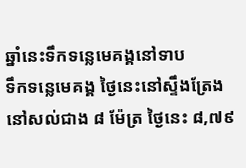ឆ្នាំនេះទឹកទន្លេមេគង្គនៅទាប
ទឹកទន្លេមេគង្គ ថ្ងៃនេះនៅស្ទឹងត្រែងនៅសល់ជាង ៨ ម៉ែត្រ ថ្ងៃនេះ ៨,៧៩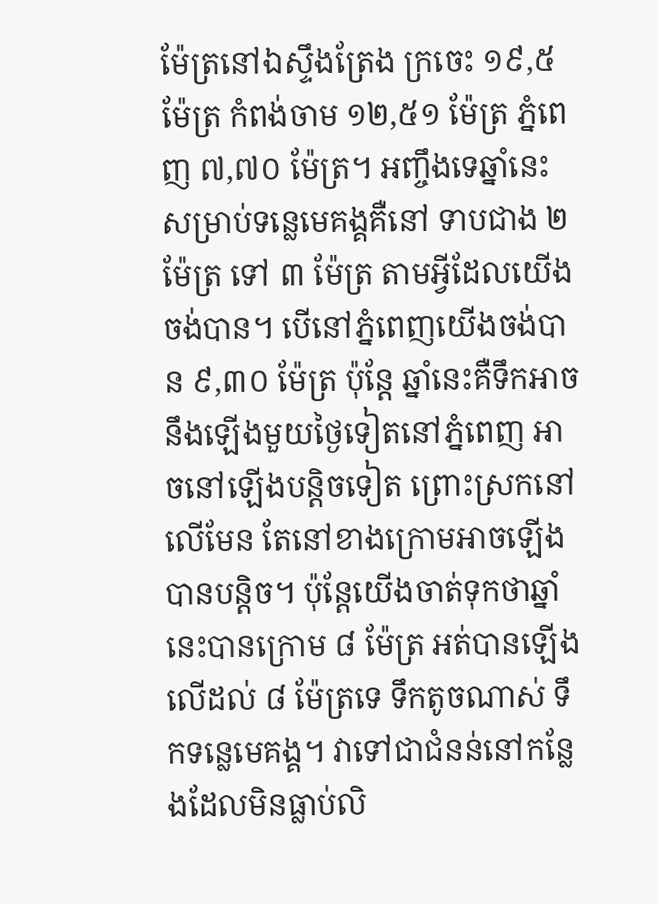ម៉ែត្រនៅឯស្ទឹងត្រែង ក្រចេះ ១៩,៥ ម៉ែត្រ កំពង់ចាម ១២,៥១ ម៉ែត្រ ភ្នំពេញ ៧,៧០ ម៉ែត្រ។ អញ្ចឹងទេឆ្នាំនេះសម្រាប់ទន្លេមេគង្គគឺនៅ ទាបជាង ២ ម៉ែត្រ ទៅ ៣ ម៉ែត្រ តាមអ្វីដែលយើងចង់បាន។ បើនៅភ្នំពេញយើងចង់បាន ៩,៣០ ម៉ែត្រ ប៉ុន្តែ ឆ្នាំនេះគឺទឹកអាចនឹងឡើងមួយថ្ងៃទៀតនៅភ្នំពេញ អាចនៅឡើងបន្តិចទៀត ព្រោះស្រកនៅលើមែន តែនៅខាងក្រោមអាចឡើងបានបន្តិច។ ប៉ុន្តែយើងចាត់ទុកថាឆ្នាំនេះបានក្រោម ៨ ម៉ែត្រ អត់បានឡើងលើដល់ ៨ ម៉ែត្រទេ ទឹកតូចណាស់ ទឹកទន្លេមេគង្គ។ វាទៅជាជំនន់នៅកន្លែងដែលមិនធ្លាប់លិ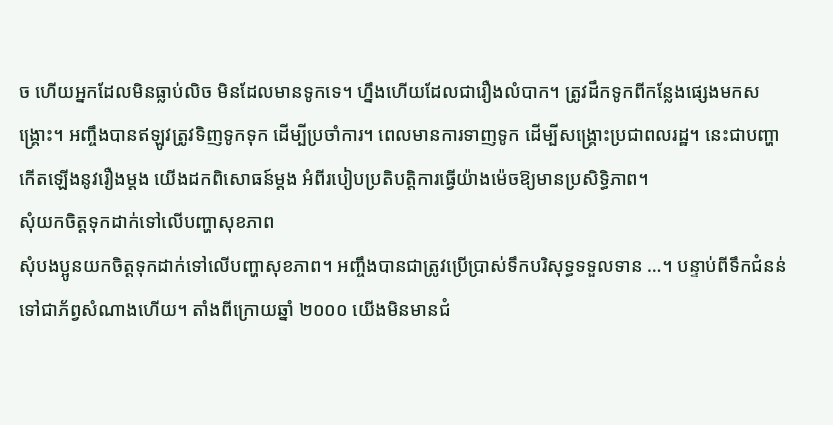ច ហើយអ្នកដែលមិនធ្លាប់លិច មិនដែលមានទូកទេ។ ហ្នឹងហើយដែលជារឿងលំបាក។ ត្រូវដឹកទូកពីកន្លែងផ្សេងមកសង្រ្គោះ។ អញ្ចឹងបានឥឡូវត្រូវទិញទូកទុក ដើម្បីប្រចាំការ។ ពេលមានការទាញទូក ដើម្បីសង្គ្រោះប្រជាពលរដ្ឋ។ នេះជាបញ្ហាកើតឡើងនូវរឿងម្តង យើងដកពិសោធន៍ម្តង អំពីរបៀបប្រតិបត្តិការធ្វើយ៉ាងម៉េចឱ្យមានប្រសិទ្ធិភាព។
សុំយកចិត្តទុកដាក់ទៅលើបញ្ហាសុខភាព
សុំបងប្អូនយកចិត្តទុកដាក់ទៅលើបញ្ហាសុខភាព។ អញ្ចឹងបានជាត្រូវប្រើប្រាស់ទឹកបរិសុទ្ធទទួលទាន …។ បន្ទាប់ពីទឹកជំនន់ទៅជាភ័ព្វសំណាងហើយ។ តាំងពីក្រោយឆ្នាំ ២០០០ យើងមិនមានជំ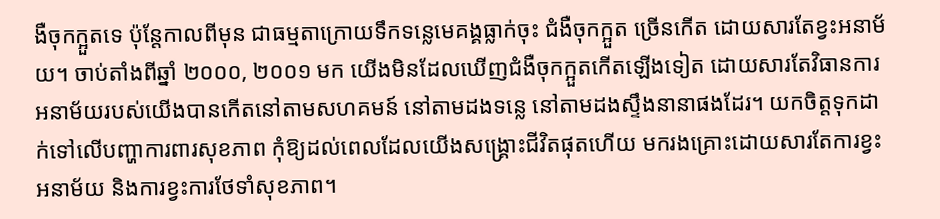ងឺចុកក្អួតទេ ប៉ុន្តែកាលពីមុន ជាធម្មតាក្រោយទឹកទន្លេមេគង្គធ្លាក់ចុះ ជំងឺចុកក្អួត ច្រើនកើត ដោយសារតែខ្វះអនាម័យ។ ចាប់តាំងពីឆ្នាំ ២០០០, ២០០១ មក យើងមិនដែលឃើញជំងឺចុកក្អួតកើតឡើងទៀត ដោយសារតែវិធានការអនាម័យរបស់យើងបានកើតនៅតាមសហគមន៍ នៅតាមដងទន្លេ នៅតាមដងស្ទឹងនានាផងដែរ។ យកចិត្តទុកដាក់ទៅលើបញ្ហាការពារសុខភាព កុំឱ្យដល់ពេលដែលយើងសង្គ្រោះជីវិតផុតហើយ មករងគ្រោះដោយសារតែការខ្វះអនាម័យ និងការខ្វះការថែទាំសុខភាព។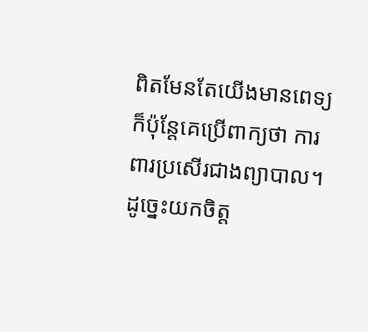ពិតមែនតែយើងមានពេទ្យ ក៏ប៉ុន្តែគេប្រើពាក្យថា ការពារប្រសើរជាងព្យាបាល។ ដូច្នេះយកចិត្ត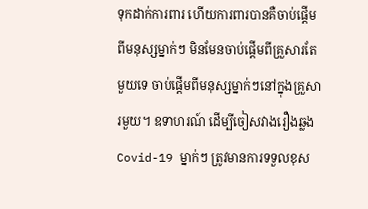ទុកដាក់ការពារ ហើយការពារបានគឺចាប់ផ្តើមពីមនុស្សម្នាក់ៗ មិនមែនចាប់ផ្តើមពីគ្រួសារតែមួយទេ ចាប់ផ្តើមពីមនុស្សម្នាក់ៗនៅក្នុងគ្រួសារមួយ។ ឧទាហរណ៍ ដើម្បីចៀសវាងរឿងឆ្លង Covid-19 ម្នាក់ៗ ត្រូវមានការទទួលខុស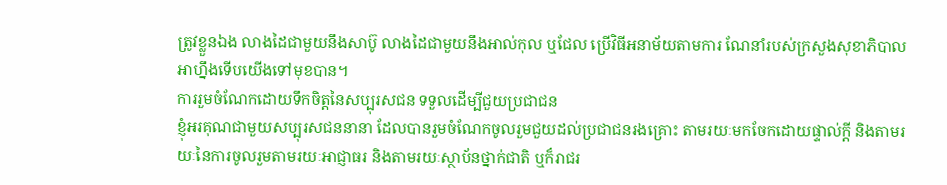ត្រូវខ្លួនឯង លាងដៃជាមួយនឹងសាប៊ូ លាងដៃជាមួយនឹងអាល់កុល ឬជែល ប្រើវិធីអនាម័យតាមការ ណែនាំរបស់ក្រសួងសុខាភិបាល អាហ្នឹងទើបយើងទៅមុខបាន។
ការរួមចំណែកដោយទឹកចិត្តនៃសប្បុរសជន ទទួលដើម្បីជួយប្រជាជន
ខ្ញុំអរគុណជាមួយសប្បុរសជននានា ដែលបានរួមចំណែកចូលរួមជួយដល់ប្រជាជនរងគ្រោះ តាមរយៈមកចែកដោយផ្ទាល់ក្តី និងតាមរយៈនៃការចូលរួមតាមរយៈអាជ្ញាធរ និងតាមរយៈស្ថាប័នថ្នាក់ជាតិ ឬក៏រាជរ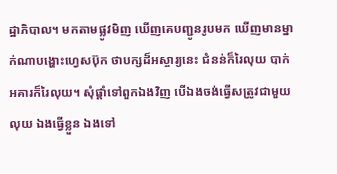ដ្ឋាភិបាល។ មកតាមផ្លូវមិញ ឃើញគេបញ្ជូនរូបមក ឃើញមានម្នាក់ណាបង្ហោះហ្វេសប៊ុក ថាបក្សដ៏អស្ចារ្យនេះ ជំនន់ក៏រៃលុយ បាក់អគារក៏រៃលុយ។ សុំផ្តាំទៅពួកឯងវិញ បើឯងចង់ធ្វើសត្រូវជាមួយលុយ ឯងធ្វើខ្លួន ឯងទៅ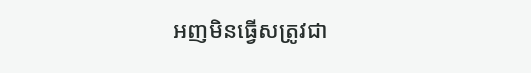អញមិនធ្វើសត្រូវជា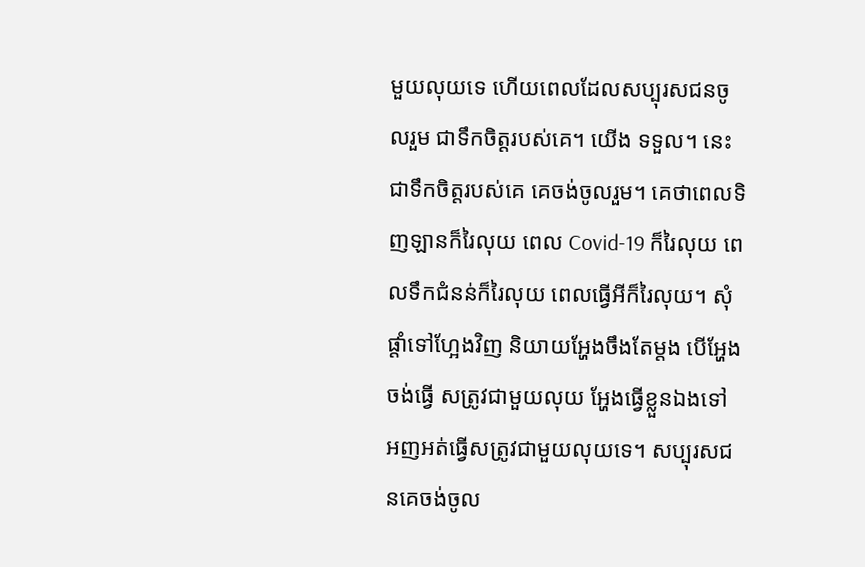មួយលុយទេ ហើយពេលដែលសប្បុរសជនចូលរួម ជាទឹកចិត្តរបស់គេ។ យើង ទទួល។ នេះជាទឹកចិត្តរបស់គេ គេចង់ចូលរួម។ គេថាពេលទិញឡានក៏រៃលុយ ពេល Covid-19 ក៏រៃលុយ ពេលទឹកជំនន់ក៏រៃលុយ ពេលធ្វើអីក៏រៃលុយ។ សុំផ្តាំទៅហ្អែងវិញ និយាយអ្ហែងចឹងតែម្តង បើអ្ហែងចង់ធ្វើ សត្រូវជាមួយលុយ អ្ហែងធ្វើខ្លួនឯងទៅ អញអត់ធ្វើសត្រូវជាមួយលុយទេ។ សប្បុរសជនគេចង់ចូល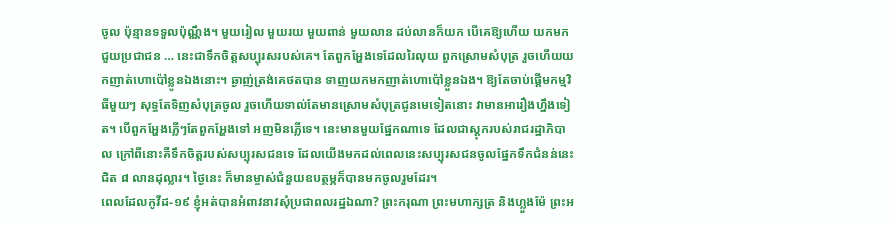ចូល ប៉ុន្មានទទួលប៉ុណ្ណឹង។ មួយរៀល មួយរយ មួយពាន់ មួយលាន ដប់លានក៏យក បើគេឱ្យហើយ យកមក ជួយប្រជាជន … នេះជាទឹកចិត្តសប្បុរសរបស់គេ។ តែពួកអ្ហែងទេដែលរៃលុយ ពួកស្រោមសំបុត្រ រួចហើយយកញាត់ហោប៉ៅខ្លូនឯងនោះ។ ឆ្ងាញ់ត្រង់គេថតបាន ទាញយកមកញាត់ហោប៉ៅខ្លួនឯង។ ឱ្យតែចាប់ផ្ដើមកម្មវិធីមួយៗ សុទ្ធតែទិញសំបុត្រចូល រួចហើយទាល់តែមានស្រោមសំបុត្រជូនមេទៀតនោះ វាមានអារឿងហ្នឹងទៀត។ បើពួកអ្ហែងភ្លើៗតែពួកអ្ហែងទៅ អញមិនភ្លើទេ។ នេះមានមួយផ្នែកណាទេ ដែលជាស្តុករបស់រាជរដ្ឋាភិបាល ក្រៅពីនោះគឺទឹកចិត្តរបស់សប្បុរសជនទេ ដែលយើងមកដល់ពេលនេះសប្បុរសជនចូលផ្នែកទឹកជំនន់នេះ ជិត ៨ លានដុល្លារ។ ថ្ងៃនេះ ក៏មានម្ចាស់ជំនួយឧបត្ថម្ភក៏បានមកចូលរួមដែរ។
ពេលដែលកូវីដ-១៩ ខ្ញុំអត់បានអំពាវនាវសុំប្រជាពលរដ្ឋឯណា? ព្រះករុណា ព្រះមហាក្សត្រ និងហ្លួងម៉ែ ព្រះអ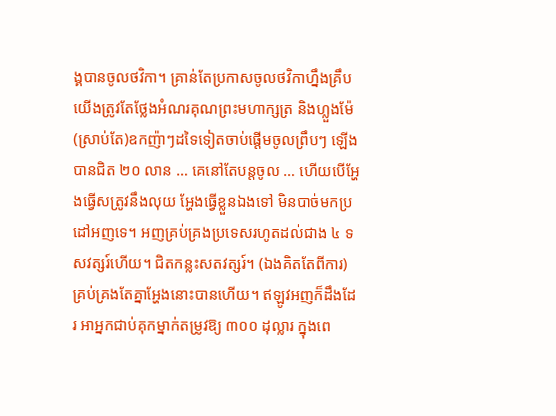ង្គបានចូលថវិកា។ គ្រាន់តែប្រកាសចូលថវិកាហ្នឹងគ្រឹប យើងត្រូវតែថ្លែងអំណរគុណព្រះមហាក្សត្រ និងហ្លួងម៉ែ (ស្រាប់តែ)ឧកញ៉ាៗដទៃទៀតចាប់ផ្ដើមចូលព្រឹបៗ ឡើងបានជិត ២០ លាន … គេនៅតែបន្តចូល … ហើយបើអ្ហែងធ្វើសត្រូវនឹងលុយ អ្ហែងធ្វើខ្លួនឯងទៅ មិនបាច់មកប្រដៅអញទេ។ អញគ្រប់គ្រងប្រទេសរហូតដល់ជាង ៤ ទសវត្សរ៍ហើយ។ ជិតកន្លះសតវត្សរ៍។ (ឯងគិតតែពីការ)គ្រប់គ្រងតែគ្នាអ្ហែងនោះបានហើយ។ ឥឡូវអញក៏ដឹងដែរ អាអ្នកជាប់គុកម្នាក់តម្រូវឱ្យ ៣០០ ដុល្លារ ក្នុងពេ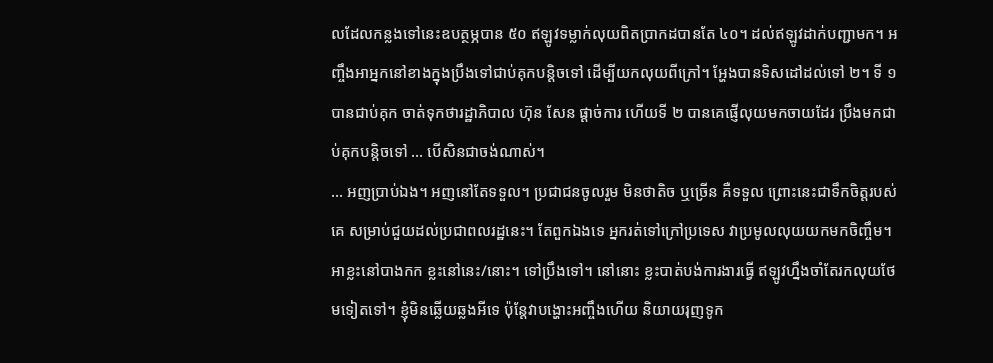លដែលកន្លងទៅនេះឧបត្ថម្ភបាន ៥០ ឥឡូវទម្លាក់លុយពិតប្រាកដបានតែ ៤០។ ដល់ឥឡូវដាក់បញ្ជាមក។ អញ្ចឹងអាអ្នកនៅខាងក្នុងប្រឹងទៅជាប់គុកបន្តិចទៅ ដើម្បីយកលុយពីក្រៅ។ អ្ហែងបានទិសដៅដល់ទៅ ២។ ទី ១ បានជាប់គុក ចាត់ទុកថារដ្ឋាភិបាល ហ៊ុន សែន ផ្ដាច់ការ ហើយទី ២ បានគេផ្ញើលុយមកចាយដែរ ប្រឹងមកជាប់គុកបន្តិចទៅ … បើសិនជាចង់ណាស់។
… អញប្រាប់ឯង។ អញនៅតែទទួល។ ប្រជាជនចូលរួម មិនថាតិច ឬច្រើន គឺទទួល ព្រោះនេះជាទឹកចិត្តរបស់គេ សម្រាប់ជួយដល់ប្រជាពលរដ្ឋនេះ។ តែពួកឯងទេ អ្នករត់ទៅក្រៅប្រទេស វាប្រមូលលុយយកមកចិញ្ចឹម។ អាខ្លះនៅបាងកក ខ្លះនៅនេះ/នោះ។ ទៅប្រឹងទៅ។ នៅនោះ ខ្លះបាត់បង់ការងារធ្វើ ឥឡូវហ្នឹងចាំតែរកលុយថែមទៀតទៅ។ ខ្ញុំមិនឆ្លើយឆ្លងអីទេ ប៉ុន្តែវាបង្ហោះអញ្ចឹងហើយ និយាយរុញទូក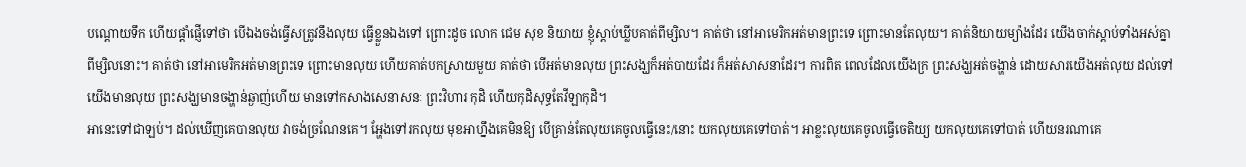បណ្តោយទឹក ហើយផ្ដាំផ្ញើទៅថា បើឯងចង់ធ្វើសត្រូវនឹងលុយ ធ្វើខ្លួនឯងទៅ ព្រោះដូច លោក ជេម សុខ និយាយ ខ្ញុំស្ដាប់ឃ្លីបគាត់ពីម្សិល។ គាត់ថា នៅអាមេរិកអត់មានព្រះទេ ព្រោះមានតែលុយ។ គាត់និយាយម្យ៉ាងដែរ យើងចាក់ស្ដាប់ទាំងអស់គ្នាពីម្សិលនោះ។ គាត់ថា នៅអាមេរិកអត់មានព្រះទេ ព្រោះមានលុយ ហើយគាត់បកស្រាយមួយ គាត់ថា បើអត់មានលុយ ព្រះសង្ឃក៏អត់បាយដែរ ក៏អត់សាសនាដែរ។ ការពិត ពេលដែលយើងក្រ ព្រះសង្ឃអត់ចង្ហាន់ ដោយសារយើងអត់លុយ ដល់ទៅយើងមានលុយ ព្រះសង្ឃមានចង្ហាន់ឆ្ងាញ់ហើយ មានទៅកសាងសេនាសនៈ ព្រះវិហារ កុដិ ហើយកុដិសុទ្ធតែវីឡាកុដិ។
អានេះទៅជាឡប់។ ដល់ឃើញគេបានលុយ វាចង់ច្រណែនគេ។ អ្ហែងទៅរកលុយ មុខអាហ្នឹងគេមិនឱ្យ បើគ្រាន់តែលុយគេចូលធ្វើនេះ/នោះ យកលុយគេទៅបាត់។ អាខ្លះលុយគេចូលធ្វើចេតិយ្យ យកលុយគេទៅបាត់ ហើយនរណាគេ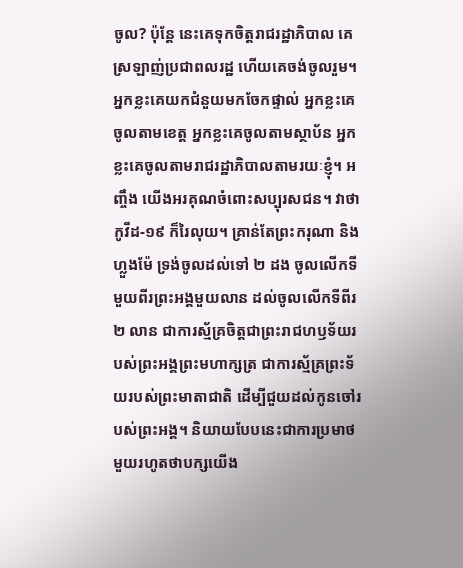ចូល? ប៉ុន្តែ នេះគេទុកចិត្តរាជរដ្ឋាភិបាល គេស្រឡាញ់ប្រជាពលរដ្ឋ ហើយគេចង់ចូលរួម។ អ្នកខ្លះគេយកជំនួយមកចែកផ្ទាល់ អ្នកខ្លះគេចូលតាមខេត្ត អ្នកខ្លះគេចូលតាមស្ថាប័ន អ្នកខ្លះគេចូលតាមរាជរដ្ឋាភិបាលតាមរយៈខ្ញុំ។ អញ្ចឹង យើងអរគុណចំពោះសប្បុរសជន។ វាថា កូវីដ-១៩ ក៏រៃលុយ។ គ្រាន់តែព្រះករុណា និងហ្លួងម៉ែ ទ្រង់ចូលដល់ទៅ ២ ដង ចូលលើកទីមួយពីរព្រះអង្គមួយលាន ដល់ចូលលើកទីពីរ ២ លាន ជាការស្ម័គ្រចិត្តជាព្រះរាជហឫទ័យរបស់ព្រះអង្គព្រះមហាក្សត្រ ជាការស្ម័គ្រព្រះទ័យរបស់ព្រះមាតាជាតិ ដើម្បីជួយដល់កូនចៅរបស់ព្រះអង្គ។ និយាយបែបនេះជាការប្រមាថមួយរហូតថាបក្សយើង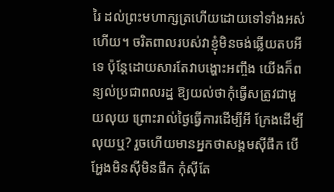រៃ ដល់ព្រះមហាក្សត្រហើយដោយទៅទាំងអស់ហើយ។ ចរិតពាលរបស់វាខ្ញុំមិនចង់ឆ្លើយតបអីទេ ប៉ុន្តែដោយសារតែវាបង្ហោះអញ្ចឹង យើងក៏ពន្យល់ប្រជាពលរដ្ឋ ឱ្យយល់ថាកុំធ្វើសត្រូវជាមួយលុយ ព្រោះរាល់ថ្ងៃធ្វើការដើម្បីអី ក្រែងដើម្បីលុយឬ? រួចហើយមានអ្នកថាសង្គមស៊ីផឹក បើអ្ហែងមិនស៊ីមិនផឹក កុំស៊ីតែ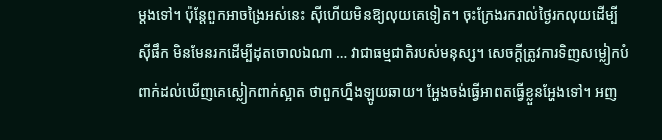ម្ដងទៅ។ ប៉ុន្តែពួកអាចង្រៃអស់នេះ ស៊ីហើយមិនឱ្យលុយគេទៀត។ ចុះក្រែងរករាល់ថ្ងៃរកលុយដើម្បីស៊ីផឹក មិនមែនរកដើម្បីដុតចោលឯណា … វាជាធម្មជាតិរបស់មនុស្ស។ សេចក្ដីត្រូវការទិញសម្លៀកបំពាក់ដល់ឃើញគេស្លៀកពាក់ស្អាត ថាពួកហ្នឹងឡូយឆាយ។ អ្ហែងចង់ធ្វើអាពតធ្វើខ្លួនអ្ហែងទៅ។ អញ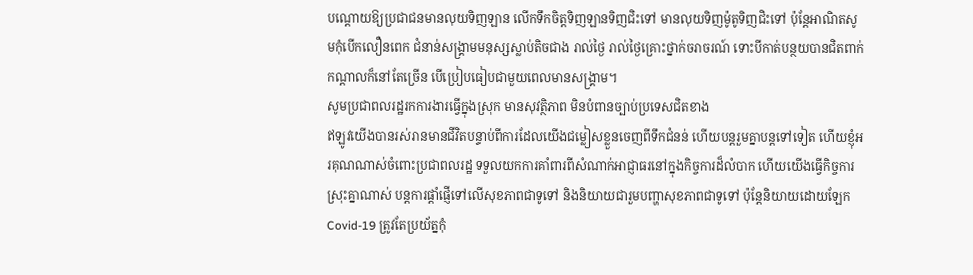បណ្ដោយឱ្យប្រជាជនមានលុយទិញឡាន លើកទឹកចិត្តទិញឡានទិញជិះទៅ មានលុយទិញម៉ូតូទិញជិះទៅ ប៉ុន្តែអាណិតសូមកុំបើកលឿនពេក ជំនាន់សង្គ្រាមមនុស្សស្លាប់តិចជាង រាល់ថ្ងៃ រាល់ថ្ងៃគ្រោះថ្នាក់ចរាចរណ៍ ទោះបីកាត់បន្ថយបានជិតពាក់កណ្ដាលក៏នៅតែច្រើន បើប្រៀបធៀបជាមួយពេលមានសង្គ្រាម។
សូមប្រជាពលរដ្ឋរកការងារធ្វើក្នុងស្រុក មានសុវត្ថិភាព មិនបំពានច្បាប់ប្រទេសជិតខាង
ឥឡូវយើងបានរស់រានមានជីវិតបន្ទាប់ពីការដែលយើងជម្លៀសខ្លួនចេញពីទឹកជំនន់ ហើយបន្តរួមគ្នាបន្តទៅទៀត ហើយខ្ញុំអរគុណណាស់ចំពោះប្រជាពលរដ្ឋ ទទួលយកការគាំពារពីសំណាក់អាជ្ញាធរនៅក្នុងកិច្ចការដ៏លំបាក ហើយយើងធ្វើកិច្ចការស្រុះគ្នាណាស់ បន្តការផ្ដាំផ្ញើទៅលើសុខភាពជាទូទៅ និងនិយាយជារួមបញ្ហាសុខភាពជាទូទៅ ប៉ុន្តែនិយាយដោយឡែក Covid-19 ត្រូវតែប្រយ័ត្នកុំ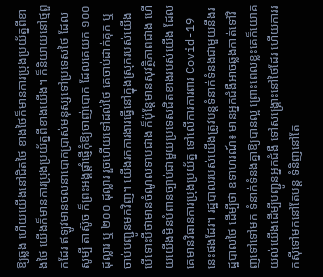ឱ្យឆ្លង ហើយយើងនៅជិតថៃ ខាងថៃក៏មានការប្រុងប្រយ័ត្នពីខាងថៃ យើងក៏មានការប្រុងប្រយ័ត្នពីខាងយើង។ ក៏និយាយនៅថ្មពួកដែរ ឥឡូវមានចលនាបោកប្រាស់មនុស្សទៅប្រទេសថៃ ដែលសូម្បី តាស៊ូច ក៏ព្រះអង្គផ្ដាំផ្ញើកុំឱ្យចាញ់បោក ដែលគេយក ១០០ ដុល្លារ ឬ ២០០ ដុល្លារ រួចហើយទៅដល់ថៃ គេចាប់ដាក់គុក ឬចាប់បញ្ជូនមកវិញ។ យើងរកការងារធ្វើនៅក្នុងស្រុករបស់យើង បើទោះបីថាមានចំណូលទាបជាង ក៏ប៉ុន្តែមានសុវត្ថិភាពជាង ហើយយើងមិនបំពានច្បាប់ជាមួយប្រទេសជិតខាងរបស់យើង ដែលគេមានវិធានការប្រុងប្រយ័ត្ន ទៅលើការការពារ Covid-19 នេះផងដែរ។ រដ្ឋបាលរបស់យើងត្រូវបន្តទំនាក់ទំនងជាមួយនឹងរដ្ឋបាលថៃ ដើម្បីថា ឧទាហរណ៍៖ មានអ្នកជំងឺអាចឆ្លងកាត់ទៅវិញទៅទៅមក ទំនាក់ទំនងគ្នាឱ្យបានល្អ ព្រោះពេលខ្លះគេក៏យោគយល់យើងដើម្បីបញ្ជូនអ្នកជំងឺ ទៅសង្គ្រោះនៅថៃដែរ ហើយការរកស៊ីទៅមកនៅតែបន្ត ទំនិញនៅតែ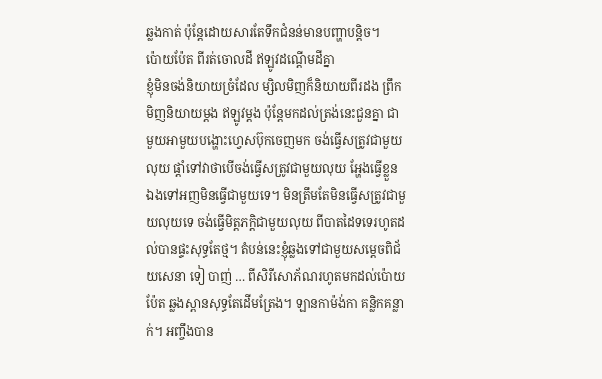ឆ្លងកាត់ ប៉ុន្តែដោយសារតែទឹកជំនន់មានបញ្ហាបន្តិច។
ប៉ោយប៉ែត ពីរត់ចោលដី ឥឡូវដណ្ដើមដីគ្នា
ខ្ញុំមិនចង់និយាយច្រំដែល ម្សិលមិញក៏និយាយពីរដង ព្រឹកមិញនិយាយម្ដង ឥឡូវម្ដង ប៉ុន្តែមកដល់ត្រង់នេះជួនគ្នា ជាមួយអាមួយបង្ហោះហ្វេសប៊ុកចេញមក ចង់ធ្វើសត្រូវជាមួយលុយ ផ្ដាំទៅវាថាបើចង់ធ្វើសត្រូវជាមួយលុយ អ្ហែងធ្វើខ្លួនឯងទៅអញមិនធ្វើជាមួយទេ។ មិនត្រឹមតែមិនធ្វើសត្រូវជាមួយលុយទេ ចង់ធ្វើមិត្តភក្តិជាមួយលុយ ពីបាតដៃទទេរហូតដល់បានផ្ទះសុទ្ធតែថ្ម។ តំបន់នេះខ្ញុំឆ្លងទៅជាមួយសម្ដេចពិជ័យសេនា ទៀ បាញ់ … ពីសិរីសោភ័ណរហូតមកដល់ប៉ោយប៉ែត ឆ្លងស្ពានសុទ្ធតែដើមត្រែង។ ឡានកាម៉ង់កា គន្លិកគន្លាក់។ អញ្ចឹងបាន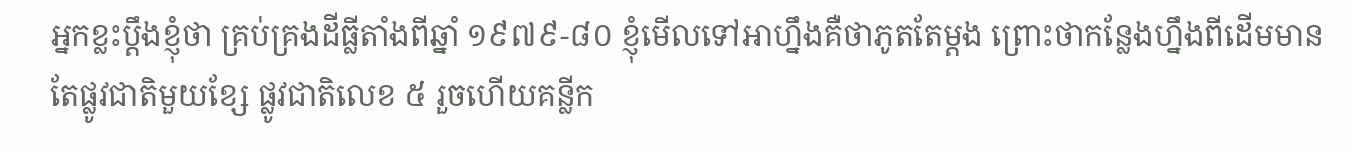អ្នកខ្លះប្ដឹងខ្ញុំថា គ្រប់គ្រងដីធ្លីតាំងពីឆ្នាំ ១៩៧៩-៨០ ខ្ញុំមើលទៅអាហ្នឹងគឺថាភូតតែម្ដង ព្រោះថាកន្លែងហ្នឹងពីដើមមានតែផ្លូវជាតិមួយខ្សែ ផ្លូវជាតិលេខ ៥ រួចហើយគន្លីក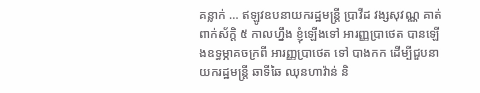គន្លាក់ … ឥឡូវឧបនាយករដ្ឋមន្ត្រី ប្រាវីដ វង្សសុវណ្ណ គាត់ពាក់ស័ក្តិ ៥ កាលហ្នឹង ខ្ញុំឡើងទៅ អារញ្ញប្រាថេត បានឡើងឧទ្ធម្ភាគចក្រពី អារញ្ញប្រាថេត ទៅ បាងកក ដើម្បីជួបនាយករដ្ឋមន្ត្រី ឆាទីឆៃ ឈុនហាវ៉ាន់ និ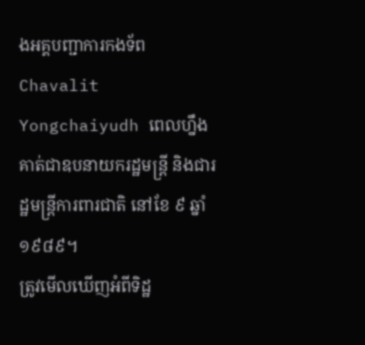ងអគ្គបញ្ជាការកងទ័ព Chavalit Yongchaiyudh ពេលហ្នឹងគាត់ជាឧបនាយករដ្ឋមន្ត្រី និងជារដ្ឋមន្ត្រីការពារជាតិ នៅខែ ៩ ឆ្នាំ ១៩៨៩។
ត្រូវមើលឃើញអំពីទិដ្ឋ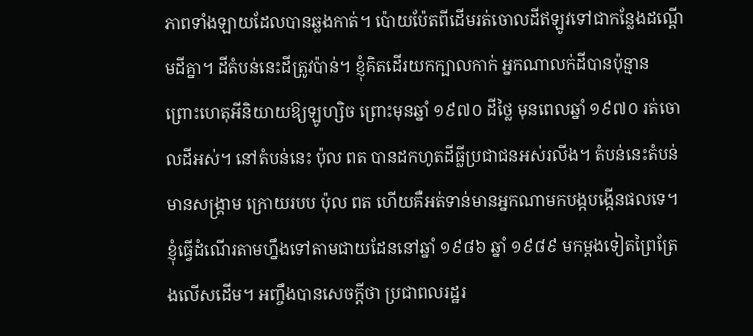ភាពទាំងឡាយដែលបានឆ្លងកាត់។ ប៉ោយប៉ែតពីដើមរត់ចោលដីឥឡូវទៅជាកន្លែងដណ្ដើមដីគ្នា។ ដីតំបន់នេះដីត្រូវប៉ាន់។ ខ្ញុំគិតដើរយកក្បាលកាក់ អ្នកណាលក់ដីបានប៉ុន្មាន ព្រោះហេតុអីនិយាយឱ្យឡូហ្សិច ព្រោះមុនឆ្នាំ ១៩៧០ ដីថ្លៃ មុនពេលឆ្នាំ ១៩៧០ រត់ចោលដីអស់។ នៅតំបន់នេះ ប៉ុល ពត បានដកហូតដីធ្លីប្រជាជនអស់រលីង។ តំបន់នេះតំបន់មានសង្រ្គាម ក្រោយរបប ប៉ុល ពត ហើយគឺអត់ទាន់មានអ្នកណាមកបង្កបង្កើនផលទេ។ ខ្ញុំធ្វើដំណើរតាមហ្នឹងទៅតាមជាយដែននៅឆ្នាំ ១៩៨៦ ឆ្នាំ ១៩៨៩ មកម្ដងទៀតព្រៃត្រែងលើសដើម។ អញ្ចឹងបានសេចក្ដីថា ប្រជាពលរដ្ឋរ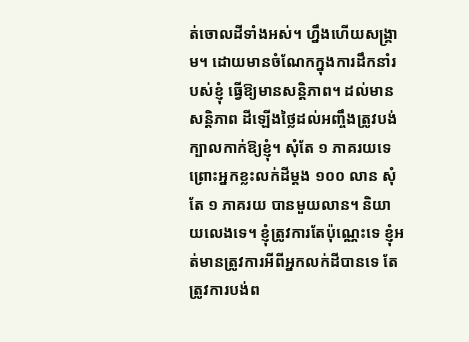ត់ចោលដីទាំងអស់។ ហ្នឹងហើយសង្គ្រាម។ ដោយមានចំណែកក្នុងការដឹកនាំរបស់ខ្ញុំ ធ្វើឱ្យមានសន្តិភាព។ ដល់មានសន្តិភាព ដីឡើងថ្លៃដល់អញ្ចឹងត្រូវបង់ក្បាលកាក់ឱ្យខ្ញុំ។ សុំតែ ១ ភាគរយទេ ព្រោះអ្នកខ្លះលក់ដីម្ដង ១០០ លាន សុំតែ ១ ភាគរយ បានមួយលាន។ និយាយលេងទេ។ ខ្ញុំត្រូវការតែប៉ុណ្ណេះទេ ខ្ញុំអត់មានត្រូវការអីពីអ្នកលក់ដីបានទេ តែត្រូវការបង់ព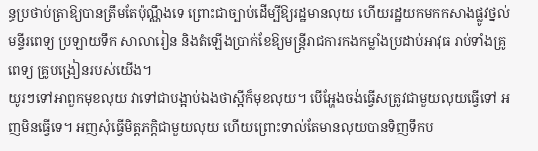ន្ធប្រថាប់ត្រាឱ្យបានត្រឹមតែប៉ុណ្ណឹងទេ ព្រោះជាច្បាប់ដើម្បីឱ្យរដ្ឋមានលុយ ហើយរដ្ឋយកមកកសាងផ្លូវថ្នល់ មន្ទីរពេទ្យ ប្រឡាយទឹក សាលារៀន និងតំឡើងប្រាក់ខែឱ្យមន្ត្រីរាជការកងកម្លាំងប្រដាប់អាវុធ រាប់ទាំងគ្រូពេទ្យ គ្រូបង្រៀនរបស់យើង។
យូរៗទៅអាពួកមុខលុយ វាទៅជាបង្អាប់ឯងថាស្អីក៏មុខលុយ។ បើអ្ហែងចង់ធ្វើសត្រូវជាមួយលុយធ្វើទៅ អញមិនធ្វើទេ។ អញសុំធ្វើមិត្តភក្តិជាមួយលុយ ហើយព្រោះទាល់តែមានលុយបានទិញទឹកប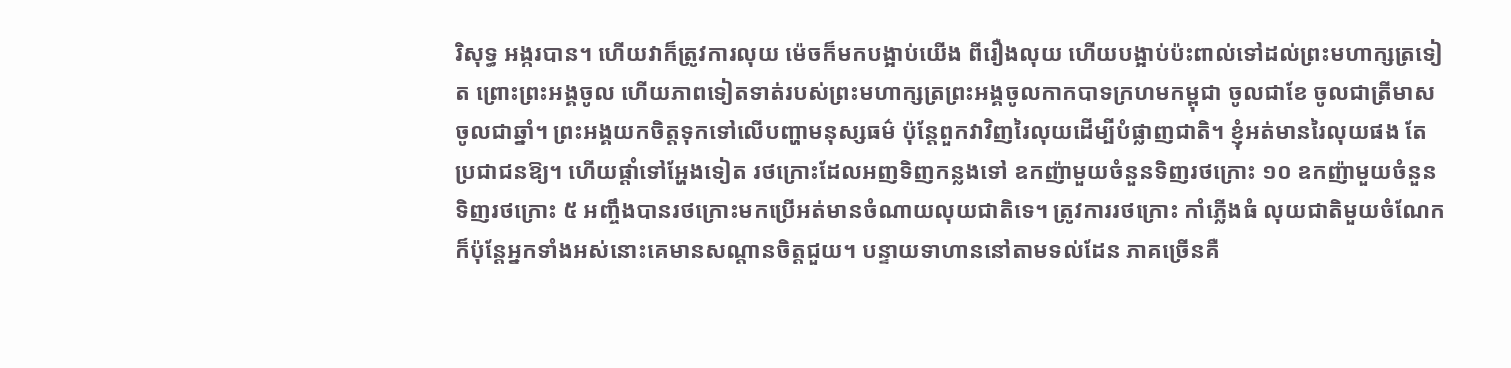រិសុទ្ធ អង្ករបាន។ ហើយវាក៏ត្រូវការលុយ ម៉េចក៏មកបង្អាប់យើង ពីរឿងលុយ ហើយបង្អាប់ប៉ះពាល់ទៅដល់ព្រះមហាក្សត្រទៀត ព្រោះព្រះអង្គចូល ហើយភាពទៀតទាត់របស់ព្រះមហាក្សត្រព្រះអង្គចូលកាកបាទក្រហមកម្ពុជា ចូលជាខែ ចូលជាត្រីមាស ចូលជាឆ្នាំ។ ព្រះអង្គយកចិត្តទុកទៅលើបញ្ហាមនុស្សធម៌ ប៉ុន្តែពួកវាវិញរៃលុយដើម្បីបំផ្លាញជាតិ។ ខ្ញុំអត់មានរៃលុយផង តែប្រជាជនឱ្យ។ ហើយផ្ដាំទៅអ្ហែងទៀត រថក្រោះដែលអញទិញកន្លងទៅ ឧកញ៉ាមួយចំនួនទិញរថក្រោះ ១០ ឧកញ៉ាមួយចំនួនទិញរថក្រោះ ៥ អញ្ចឹងបានរថក្រោះមកប្រើអត់មានចំណាយលុយជាតិទេ។ ត្រូវការរថក្រោះ កាំភ្លើងធំ លុយជាតិមួយចំណែក ក៏ប៉ុន្តែអ្នកទាំងអស់នោះគេមានសណ្ដានចិត្តជួយ។ បន្ទាយទាហាននៅតាមទល់ដែន ភាគច្រើនគឺ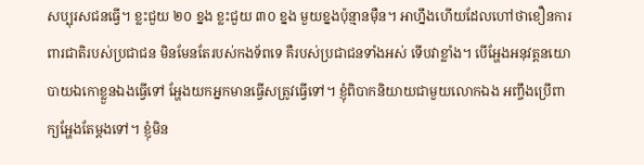សប្បុរសជនធ្វើ។ ខ្លះជួយ ២០ ខ្នង ខ្លះជួយ ៣០ ខ្នង មួយខ្នងប៉ុន្មានម៉ឺន។ អាហ្នឹងហើយដែលហៅថាខឿនការពារជាតិរបស់ប្រជាជន មិនមែនតែរបស់កងទ័ពទេ គឺរបស់ប្រជាជនទាំងអស់ ទើបវាខ្លាំង។ បើអ្ហែងអនុវត្តនយោបាយឯកោខ្លួនឯងធ្វើទៅ អ្ហែងយកអ្នកមានធ្វើសត្រូវធ្វើទៅ។ ខ្ញុំពិបាកនិយាយជាមួយលោកឯង អញ្ចឹងប្រើពាក្យអ្ហែងតែម្ដងទៅ។ ខ្ញុំមិន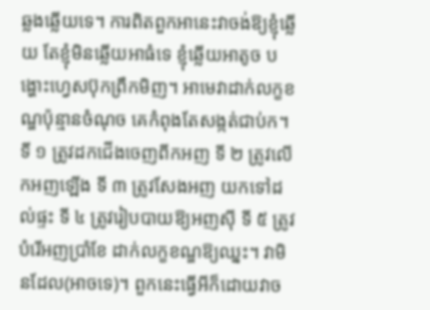ឆ្លងឆ្លើយទេ។ ការពិតពួកអានេះវាចង់ឱ្យខ្ញុំឆ្លើយ តែខ្ញុំមិនឆ្លើយអាធំទេ ខ្ញុំឆ្លើយអាតូច បង្ហោះហ្វេសប៊ុកព្រឹកមិញ។ អាមេវាដាក់លក្ខខណ្ឌប៉ុន្មានចំណុច គេកំពុងតែសង្កត់ជាប់ក។ ទី ១ ត្រូវដកជើងចេញពីកអញ ទី ២ ត្រូវលើកអញឡើង ទី ៣ ត្រូវសែងអញ យកទៅដល់ផ្ទះ ទី ៤ ត្រូវរៀបបាយឱ្យអញស៊ី ទី ៥ ត្រូវបំរើអញប្រាំខែ ដាក់លក្ខខណ្ឌឱ្យឈ្នះ។ វាមិនដែល(អាចទេ)។ ពួកនេះធ្វើអីក៏ដោយវាច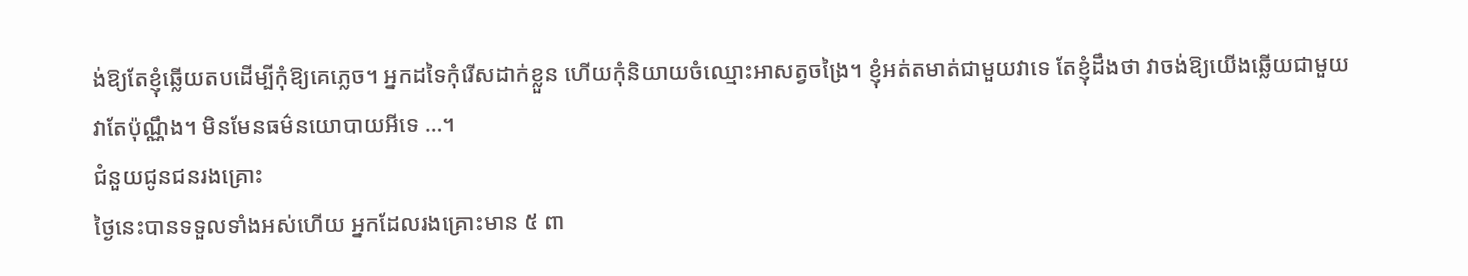ង់ឱ្យតែខ្ញុំឆ្លើយតបដើម្បីកុំឱ្យគេភ្លេច។ អ្នកដទៃកុំរើសដាក់ខ្លួន ហើយកុំនិយាយចំឈ្មោះអាសត្វចង្រៃ។ ខ្ញុំអត់តមាត់ជាមួយវាទេ តែខ្ញុំដឹងថា វាចង់ឱ្យយើងឆ្លើយជាមួយវាតែប៉ុណ្ណឹង។ មិនមែនធម៌នយោបាយអីទេ …។
ជំនួយជូនជនរងគ្រោះ
ថ្ងៃនេះបានទទួលទាំងអស់ហើយ អ្នកដែលរងគ្រោះមាន ៥ ពា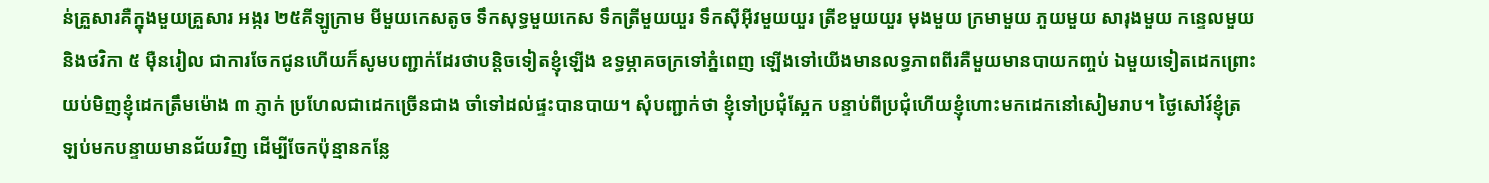ន់គ្រួសារគឺក្នុងមួយគ្រួសារ អង្ករ ២៥គីឡូក្រាម មីមួយកេសតូច ទឹកសុទ្ធមួយកេស ទឹកត្រីមួយយួរ ទឹកស៊ីអ៊ីវមួយយួរ ត្រីខមួយយួរ មុងមួយ ក្រមាមួយ ភួយមួយ សារុងមួយ កន្ទេលមួយ និងថវិកា ៥ ម៉ឺនរៀល ជាការចែកជូនហើយក៏សូមបញ្ជាក់ដែរថាបន្តិចទៀតខ្ញុំឡើង ឧទ្ធម្ភាគចក្រទៅភ្នំពេញ ឡើងទៅយើងមានលទ្ធភាពពីរគឺមួយមានបាយកញ្ចប់ ឯមួយទៀតដេកព្រោះយប់មិញខ្ញុំដេកត្រឹមម៉ោង ៣ ភ្ញាក់ ប្រហែលជាដេកច្រើនជាង ចាំទៅដល់ផ្ទះបានបាយ។ សុំបញ្ជាក់ថា ខ្ញុំទៅប្រជុំស្អែក បន្ទាប់ពីប្រជុំហើយខ្ញុំហោះមកដេកនៅសៀមរាប។ ថ្ងៃសៅរ៍ខ្ញុំត្រឡប់មកបន្ទាយមានជ័យវិញ ដើម្បីចែកប៉ុន្មានកន្លែ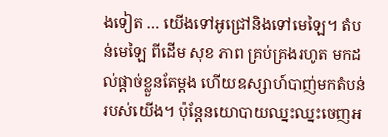ងទៀត … យើងទៅអូជ្រៅនិងទៅមេឡៃ។ តំបន់មេឡៃ ពីដើម សុខ ភាព គ្រប់គ្រងរហូត មកដល់ផ្ដាច់ខ្លួនតែម្ដង ហើយឧស្សាហ៍បាញ់មកតំបន់របស់យើង។ ប៉ុន្តែនយោបាយឈ្នះឈ្នះចេញអ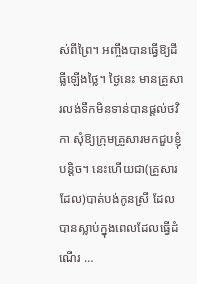ស់ពីព្រៃ។ អញ្ចឹងបានធ្វើឱ្យដីធ្លីឡើងថ្លៃ។ ថ្ងៃនេះ មានគ្រួសារលង់ទឹកមិនទាន់បានផ្ដល់ថវិកា សុំឱ្យក្រុមគ្រួសារមកជួបខ្ញុំបន្តិច។ នេះហើយជា(គ្រួសារដែល)បាត់បង់កូនស្រី ដែលបានស្លាប់ក្នុងពេលដែលធ្វើដំណើរ …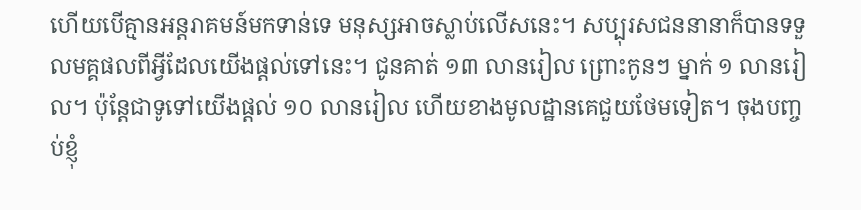ហើយបើគ្មានអន្តរាគមន៍មកទាន់ទេ មនុស្សអាចស្លាប់លើសនេះ។ សប្បុរសជននានាក៏បានទទួលមគ្គផលពីអ្វីដែលយើងផ្ដល់ទៅនេះ។ ជូនគាត់ ១៣ លានរៀល ព្រោះកូនៗ ម្នាក់ ១ លានរៀល។ ប៉ុន្តែជាទូទៅយើងផ្ដល់ ១០ លានរៀល ហើយខាងមូលដ្ឋានគេជួយថែមទៀត។ ចុងបញ្ចប់ខ្ញុំ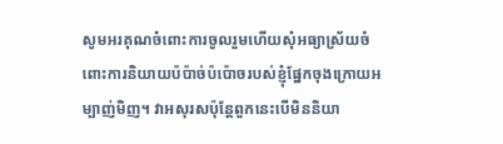សូមអរគុណចំពោះការចូលរួមហើយសុំអធ្យាស្រ័យចំពោះការនិយាយប៉ប៉ាច់ប៉ប៉ោចរបស់ខ្ញុំផ្នែកចុងក្រោយអម្បាញ់មិញ។ វាអសុរសប៉ុន្តែពួកនេះបើមិននិយា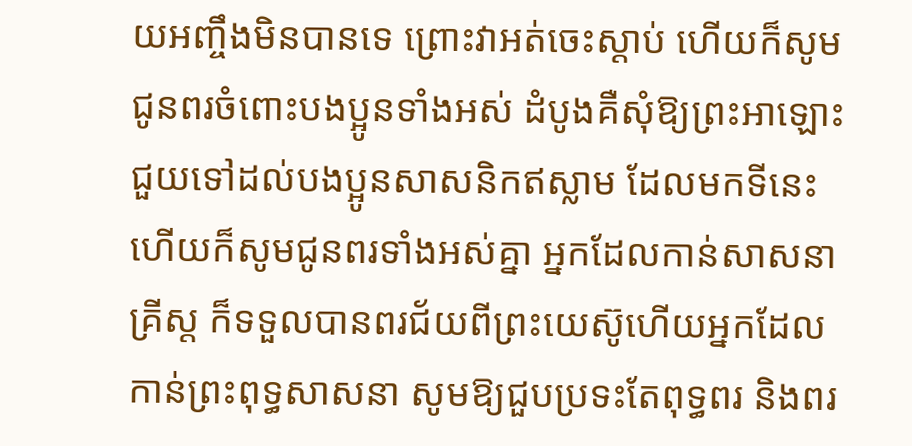យអញ្ចឹងមិនបានទេ ព្រោះវាអត់ចេះស្ដាប់ ហើយក៏សូមជូនពរចំពោះបងប្អូនទាំងអស់ ដំបូងគឺសុំឱ្យព្រះអាឡោះ ជួយទៅដល់បងប្អូនសាសនិកឥស្លាម ដែលមកទីនេះ ហើយក៏សូមជូនពរទាំងអស់គ្នា អ្នកដែលកាន់សាសនាគ្រីស្ត ក៏ទទួលបានពរជ័យពីព្រះយេស៊ូហើយអ្នកដែលកាន់ព្រះពុទ្ធសាសនា សូមឱ្យជួបប្រទះតែពុទ្ធពរ និងពរ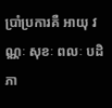ប្រាំប្រការគឺ អាយុ វណ្ណៈ សុខៈ ពលៈ បដិភា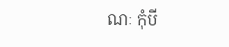ណៈ កុំបី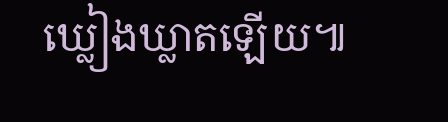ឃ្លៀងឃ្លាតឡើយ៕